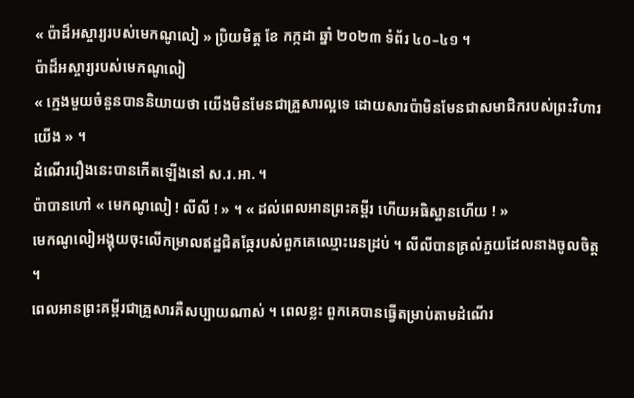« ប៉ាដ៏អស្ចារ្យរបស់មេកណូលៀ » ប្រិយមិត្ត ខែ កក្កដា ឆ្នាំ ២០២៣ ទំព័រ ៤០–៤១ ។
ប៉ាដ៏អស្ចារ្យរបស់មេកណូលៀ
« ក្មេងមួយចំនួនបាននិយាយថា យើងមិនមែនជាគ្រួសារល្អទេ ដោយសារប៉ាមិនមែនជាសមាជិករបស់ព្រះវិហារយើង » ។
ដំណើររឿងនេះបានកើតឡើងនៅ ស.រ.អា. ។
ប៉ាបានហៅ « មេកណូលៀ ! លីលី ! » ។ « ដល់ពេលអានព្រះគម្ពីរ ហើយអធិស្ឋានហើយ ! »
មេកណូលៀអង្គុយចុះលើកម្រាលឥដ្ឋជិតឆ្កែរបស់ពួកគេឈ្មោះរេនដ្រប់ ។ លីលីបានគ្រលំភួយដែលនាងចូលចិត្ត ។
ពេលអានព្រះគម្ពីរជាគ្រួសារគឺសប្បាយណាស់ ។ ពេលខ្លះ ពួកគេបានធ្វើតម្រាប់តាមដំណើរ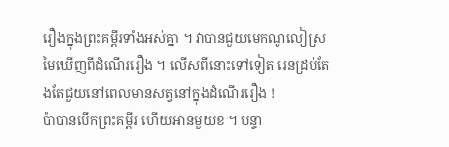រឿងក្នុងព្រះគម្ពីរទាំងអស់គ្នា ។ វាបានជួយមេកណូលៀស្រមៃឃើញពីដំណើររឿង ។ លើសពីនោះទៅទៀត រេនដ្រប់តែងតែជួយនៅពេលមានសត្វនៅក្នុងដំណើររឿង !
ប៉ាបានបើកព្រះគម្ពីរ ហើយអានមួយខ ។ បន្ទា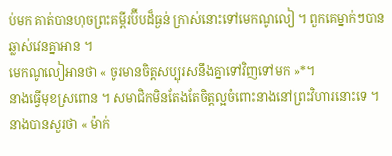ប់មក គាត់បានហុចព្រះគម្ពីរប៊ីបដ៏ធ្ងន់ ក្រាស់នោះទៅមេកណូលៀ ។ ពួកគេម្នាក់ៗបានឆ្លាស់វេនគ្នាអាន ។
មេកណូលៀអានថា « ចូរមានចិត្តសប្បុរសនឹងគ្នាទៅវិញទៅមក »*។
នាងធ្វើមុខស្រពោន ។ សមាជិកមិនតែងតែចិត្តល្អចំពោះនាងនៅព្រះវិហារនោះទេ ។
នាងបានសួរថា « ម៉ាក់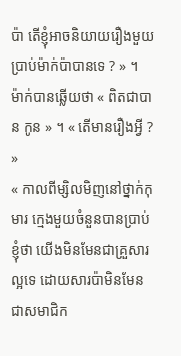ប៉ា តើខ្ញុំអាចនិយាយរឿងមួយប្រាប់ម៉ាក់ប៉ាបានទេ ? » ។
ម៉ាក់បានឆ្លើយថា « ពិតជាបាន កូន » ។ « តើមានរឿងអ្វី ? »
« កាលពីម្សិលមិញនៅថ្នាក់កុមារ ក្មេងមួយចំនួនបានប្រាប់ខ្ញុំថា យើងមិនមែនជាគ្រួសារល្អទេ ដោយសារប៉ាមិនមែនជាសមាជិក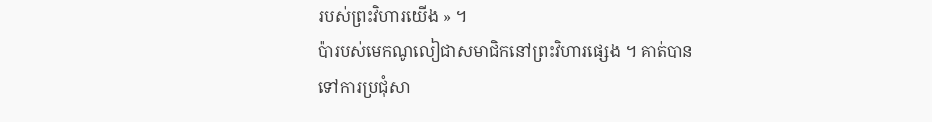របស់ព្រះវិហារយើង » ។
ប៉ារបស់មេកណូលៀជាសមាជិកនៅព្រះវិហារផ្សេង ។ គាត់បានទៅការប្រជុំសា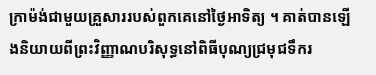ក្រាម៉ង់ជាមួយគ្រួសាររបស់ពួកគេនៅថ្ងៃអាទិត្យ ។ គាត់បានឡើងនិយាយពីព្រះវិញ្ញាណបរិសុទ្ធនៅពិធីបុណ្យជ្រមុជទឹករ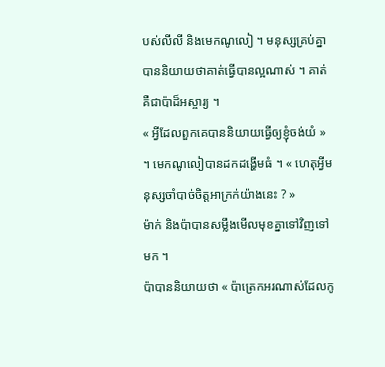បស់លីលី និងមេកណូលៀ ។ មនុស្សគ្រប់គ្នាបាននិយាយថាគាត់ធ្វើបានល្អណាស់ ។ គាត់គឺជាប៉ាដ៏អស្ចារ្យ ។
« អ្វីដែលពួកគេបាននិយាយធ្វើឲ្យខ្ញុំចង់យំ » ។ មេកណូលៀបានដកដង្ហើមធំ ។ « ហេតុអ្វីមនុស្សចាំបាច់ចិត្តអាក្រក់យ៉ាងនេះ ? »
ម៉ាក់ និងប៉ាបានសម្លឹងមើលមុខគ្នាទៅវិញទៅមក ។
ប៉ាបាននិយាយថា « ប៉ាត្រេកអរណាស់ដែលកូ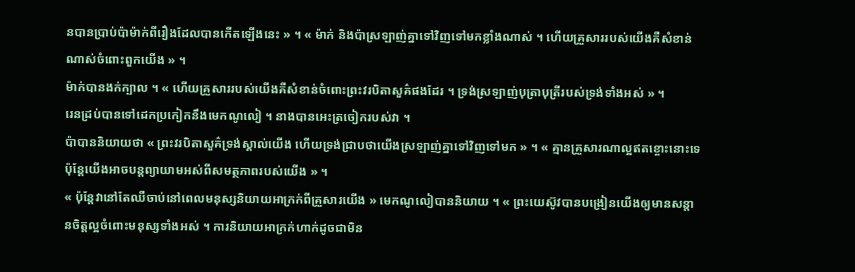នបានប្រាប់ប៉ាម៉ាក់ពីរឿងដែលបានកើតឡើងនេះ » ។ « ម៉ាក់ និងប៉ាស្រឡាញ់គ្នាទៅវិញទៅមកខ្លាំងណាស់ ។ ហើយគ្រួសាររបស់យើងគឺសំខាន់ណាស់ចំពោះពួកយើង » ។
ម៉ាក់បានងក់ក្បាល ។ « ហើយគ្រួសាររបស់យើងគឺសំខាន់ចំពោះព្រះវរបិតាសួគ៌ផងដែរ ។ ទ្រង់ស្រឡាញ់បុត្រាបុត្រីរបស់ទ្រង់ទាំងអស់ » ។
រេនដ្រប់បានទៅដេកប្រកៀកនឹងមេកណូលៀ ។ នាងបានអេះត្រចៀករបស់វា ។
ប៉ាបាននិយាយថា « ព្រះវរបិតាសួគ៌ទ្រង់ស្គាល់យើង ហើយទ្រង់ជ្រាបថាយើងស្រឡាញ់គ្នាទៅវិញទៅមក » ។ « គ្មានគ្រួសារណាល្អឥតខ្ចោះនោះទេ ប៉ុន្តែយើងអាចបន្តព្យាយាមអស់ពីសមត្ថភាពរបស់យើង » ។
« ប៉ុន្តែវានៅតែឈឺចាប់នៅពេលមនុស្សនិយាយអាក្រក់ពីគ្រួសារយើង » មេកណូលៀបាននិយាយ ។ « ព្រះយេស៊ូវបានបង្រៀនយើងឲ្យមានសន្តានចិត្តល្អចំពោះមនុស្សទាំងអស់ ។ ការនិយាយអាក្រក់ហាក់ដូចជាមិន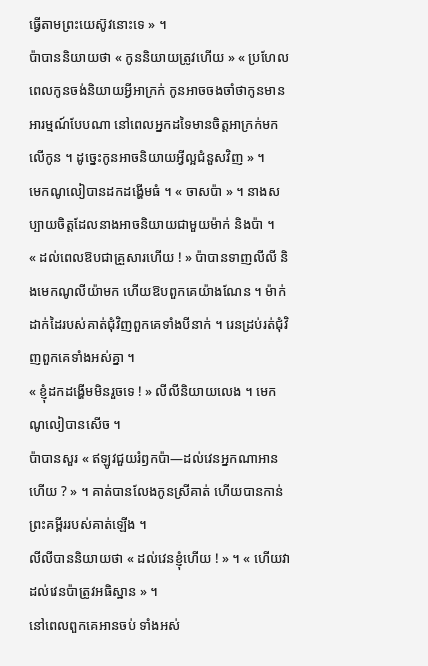ធ្វើតាមព្រះយេស៊ូវនោះទេ » ។
ប៉ាបាននិយាយថា « កូននិយាយត្រូវហើយ » « ប្រហែលពេលកូនចង់និយាយអ្វីអាក្រក់ កូនអាចចងចាំថាកូនមានអារម្មណ៍បែបណា នៅពេលអ្នកដទៃមានចិត្តអាក្រក់មកលើកូន ។ ដូច្នេះកូនអាចនិយាយអ្វីល្អជំនួសវិញ » ។
មេកណូលៀបានដកដង្ហើមធំ ។ « ចាសប៉ា » ។ នាងសប្បាយចិត្តដែលនាងអាចនិយាយជាមួយម៉ាក់ និងប៉ា ។
« ដល់ពេលឱបជាគ្រួសារហើយ ! » ប៉ាបានទាញលីលី និងមេកណូលីយ៉ាមក ហើយឱបពួកគេយ៉ាងណែន ។ ម៉ាក់ដាក់ដៃរបស់គាត់ជុំវិញពួកគេទាំងបីនាក់ ។ រេនដ្រប់រត់ជុំវិញពួកគេទាំងអស់គ្នា ។
« ខ្ញុំដកដង្ហើមមិនរួចទេ ! » លីលីនិយាយលេង ។ មេកណូលៀបានសើច ។
ប៉ាបានសួរ « ឥឡូវជួយរំឭកប៉ា—ដល់វេនអ្នកណាអានហើយ ? » ។ គាត់បានលែងកូនស្រីគាត់ ហើយបានកាន់ព្រះគម្ពីររបស់គាត់ឡើង ។
លីលីបាននិយាយថា « ដល់វេនខ្ញុំហើយ ! » ។ « ហើយវាដល់វេនប៉ាត្រូវអធិស្ឋាន » ។
នៅពេលពួកគេអានចប់ ទាំងអស់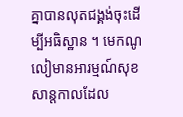គ្នាបានលុតជង្គង់ចុះដើម្បីអធិស្ឋាន ។ មេកណូលៀមានអារម្មណ៍សុខសាន្តកាលដែល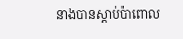នាងបានស្ដាប់ប៉ាពោល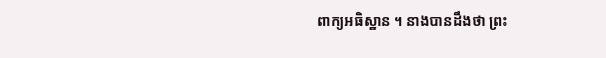ពាក្យអធិស្ឋាន ។ នាងបានដឹងថា ព្រះ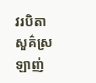វរបិតាសួគ៌ស្រឡាញ់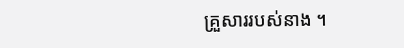គ្រួសាររបស់នាង ។